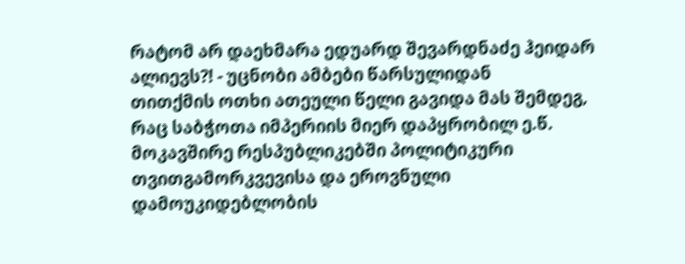რატომ არ დაეხმარა ედუარდ შევარდნაძე ჰეიდარ ალიევს?! - უცნობი ამბები წარსულიდან
თითქმის ოთხი ათეული წელი გავიდა მას შემდეგ, რაც საბჭოთა იმპერიის მიერ დაპყრობილ ე.წ. მოკავშირე რესპუბლიკებში პოლიტიკური თვითგამორკვევისა და ეროვნული დამოუკიდებლობის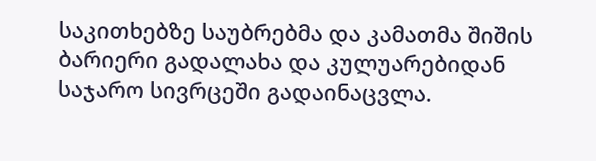საკითხებზე საუბრებმა და კამათმა შიშის ბარიერი გადალახა და კულუარებიდან საჯარო სივრცეში გადაინაცვლა.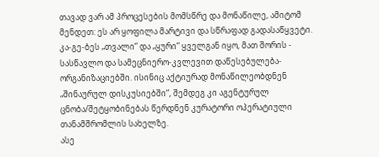თავად ვარ ამ პროცესების მომსწრე და მონაწილე, ამიტომ მენდეთ: ეს არ ყოფილა მარტივი და სწრაფად გადასაწყვეტი. კა-გე-ბეს „თვალი“ და „ყური“ ყველგან იყო, მათ შორის - სასწავლო და სამეცნიერო-კვლევით დაწესებულება-ორგანიზაციებში. ისინიც აქტიურად მონაწილეობდნენ „შინაურულ დისკუსიებში“, შემდეგ კი აგენტურულ ცნობა/შეტყობინებას წერდნენ კურატორი ოპერატიული თანამშრომლის სახელზე.
ასე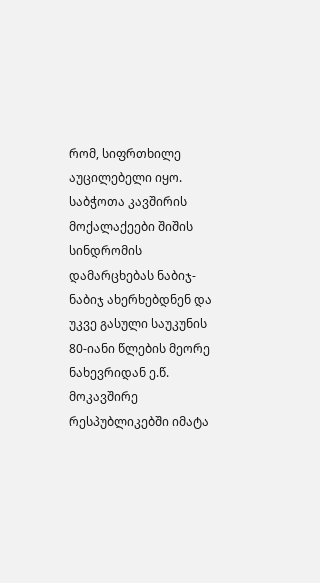რომ, სიფრთხილე აუცილებელი იყო. საბჭოთა კავშირის მოქალაქეები შიშის სინდრომის დამარცხებას ნაბიჯ-ნაბიჯ ახერხებდნენ და უკვე გასული საუკუნის 80-იანი წლების მეორე ნახევრიდან ე.წ. მოკავშირე რესპუბლიკებში იმატა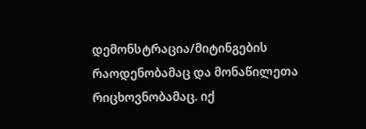დემონსტრაცია/მიტინგების რაოდენობამაც და მონაწილეთა რიცხოვნობამაც. იქ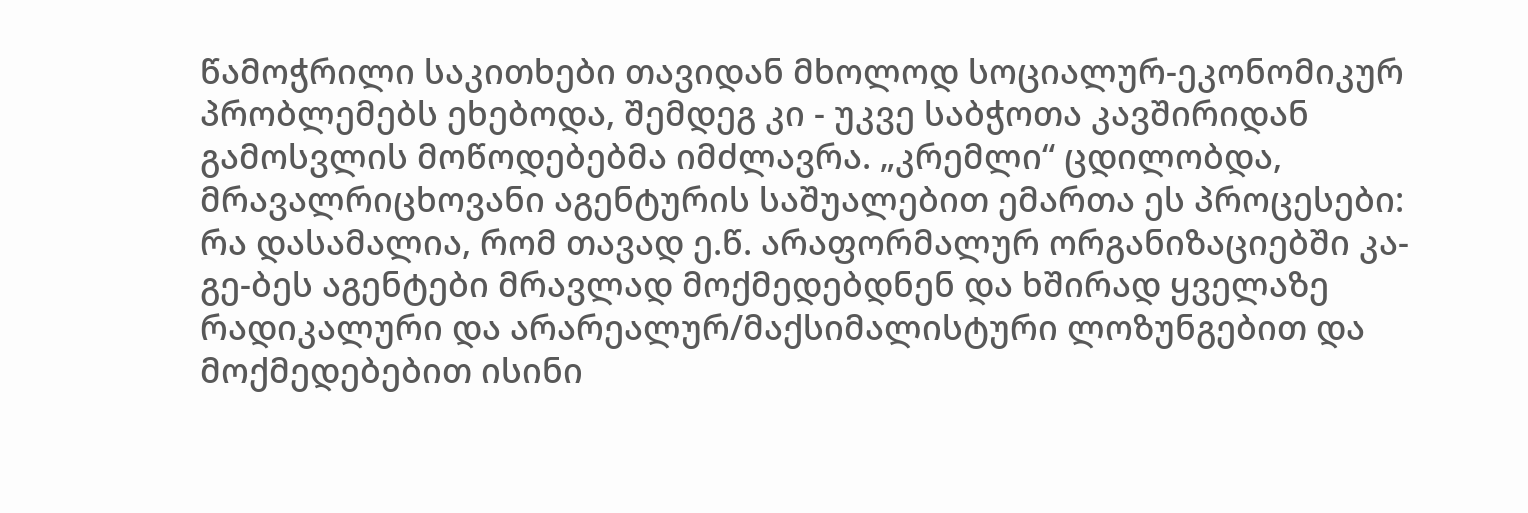წამოჭრილი საკითხები თავიდან მხოლოდ სოციალურ-ეკონომიკურ პრობლემებს ეხებოდა, შემდეგ კი - უკვე საბჭოთა კავშირიდან გამოსვლის მოწოდებებმა იმძლავრა. „კრემლი“ ცდილობდა, მრავალრიცხოვანი აგენტურის საშუალებით ემართა ეს პროცესები: რა დასამალია, რომ თავად ე.წ. არაფორმალურ ორგანიზაციებში კა-გე-ბეს აგენტები მრავლად მოქმედებდნენ და ხშირად ყველაზე რადიკალური და არარეალურ/მაქსიმალისტური ლოზუნგებით და მოქმედებებით ისინი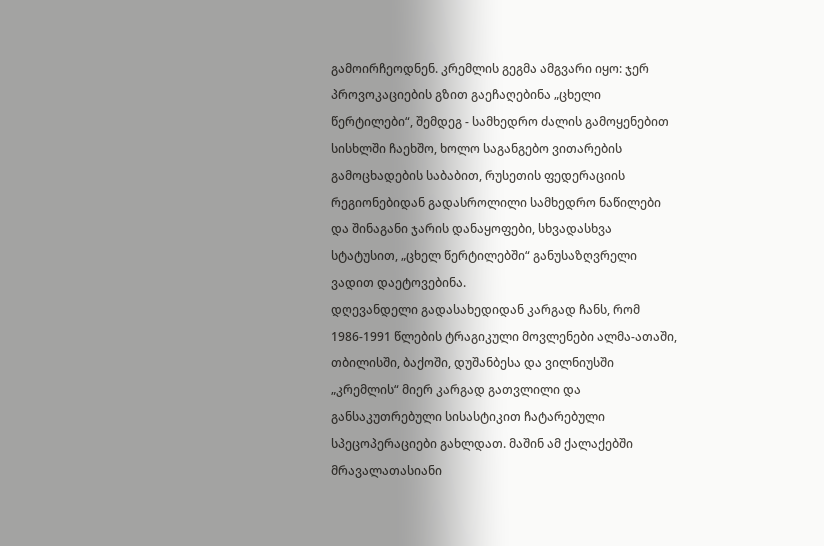გამოირჩეოდნენ. კრემლის გეგმა ამგვარი იყო: ჯერ პროვოკაციების გზით გაეჩაღებინა „ცხელი წერტილები“, შემდეგ - სამხედრო ძალის გამოყენებით სისხლში ჩაეხშო, ხოლო საგანგებო ვითარების გამოცხადების საბაბით, რუსეთის ფედერაციის რეგიონებიდან გადასროლილი სამხედრო ნაწილები და შინაგანი ჯარის დანაყოფები, სხვადასხვა სტატუსით, „ცხელ წერტილებში“ განუსაზღვრელი ვადით დაეტოვებინა.
დღევანდელი გადასახედიდან კარგად ჩანს, რომ 1986-1991 წლების ტრაგიკული მოვლენები ალმა-ათაში, თბილისში, ბაქოში, დუშანბესა და ვილნიუსში „კრემლის“ მიერ კარგად გათვლილი და განსაკუთრებული სისასტიკით ჩატარებული სპეცოპერაციები გახლდათ. მაშინ ამ ქალაქებში მრავალათასიანი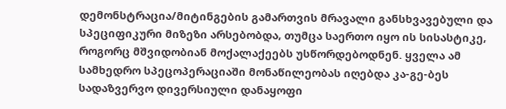დემონსტრაცია/მიტინგების გამართვის მრავალი განსხვავებული და სპეციფიკური მიზეზი არსებობდა, თუმცა საერთო იყო ის სისასტიკე, როგორც მშვიდობიან მოქალაქეებს უსწორდებოდნენ. ყველა ამ სამხედრო სპეცოპერაციაში მონაწილეობას იღებდა კა-გე-ბეს სადაზვერვო დივერსიული დანაყოფი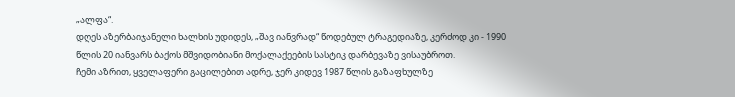„ალფა“.
დღეს აზერბაიჯანელი ხალხის უდიდეს, „შავ იანვრად“ წოდებულ ტრაგედიაზე, კერძოდ კი - 1990 წლის 20 იანვარს ბაქოს მშვიდობიანი მოქალაქეების სასტიკ დარბევაზე ვისაუბროთ.
ჩემი აზრით, ყველაფერი გაცილებით ადრე, ჯერ კიდევ 1987 წლის გაზაფხულზე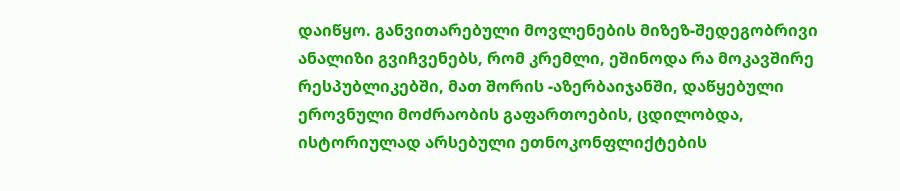დაიწყო. განვითარებული მოვლენების მიზეზ-შედეგობრივი ანალიზი გვიჩვენებს, რომ კრემლი, ეშინოდა რა მოკავშირე რესპუბლიკებში, მათ შორის -აზერბაიჯანში, დაწყებული ეროვნული მოძრაობის გაფართოების, ცდილობდა, ისტორიულად არსებული ეთნოკონფლიქტების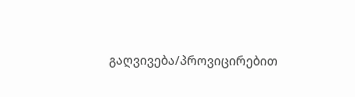გაღვივება/პროვიცირებით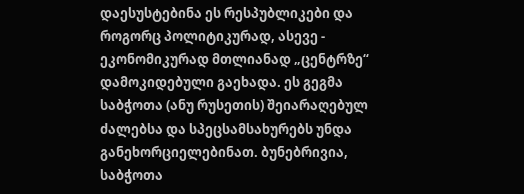დაესუსტებინა ეს რესპუბლიკები და როგორც პოლიტიკურად, ასევე - ეკონომიკურად მთლიანად „ცენტრზე“ დამოკიდებული გაეხადა. ეს გეგმა საბჭოთა (ანუ რუსეთის) შეიარაღებულ ძალებსა და სპეცსამსახურებს უნდა განეხორციელებინათ. ბუნებრივია, საბჭოთა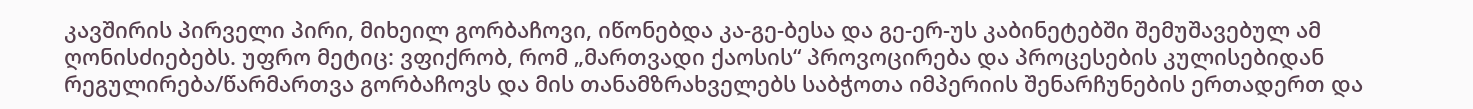კავშირის პირველი პირი, მიხეილ გორბაჩოვი, იწონებდა კა-გე-ბესა და გე-ერ-უს კაბინეტებში შემუშავებულ ამ ღონისძიებებს. უფრო მეტიც: ვფიქრობ, რომ „მართვადი ქაოსის“ პროვოცირება და პროცესების კულისებიდან რეგულირება/წარმართვა გორბაჩოვს და მის თანამზრახველებს საბჭოთა იმპერიის შენარჩუნების ერთადერთ და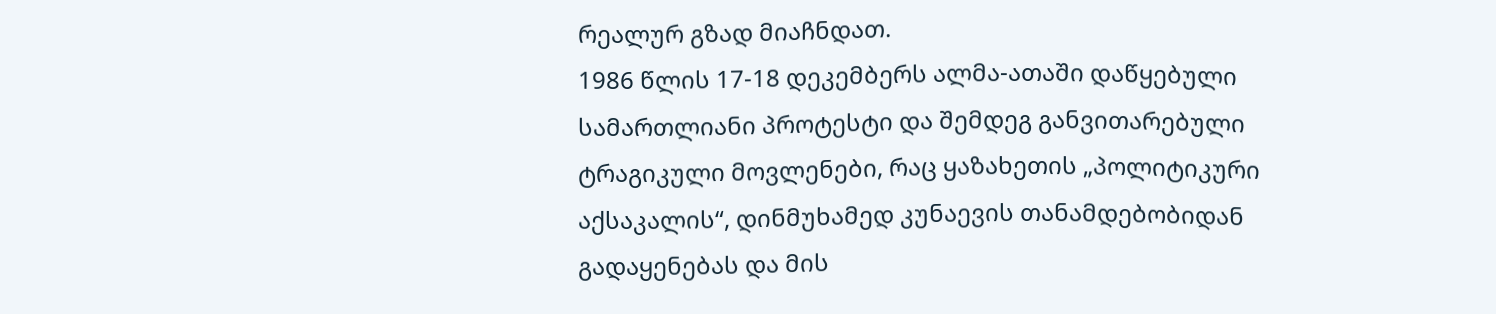რეალურ გზად მიაჩნდათ.
1986 წლის 17-18 დეკემბერს ალმა-ათაში დაწყებული სამართლიანი პროტესტი და შემდეგ განვითარებული ტრაგიკული მოვლენები, რაც ყაზახეთის „პოლიტიკური აქსაკალის“, დინმუხამედ კუნაევის თანამდებობიდან გადაყენებას და მის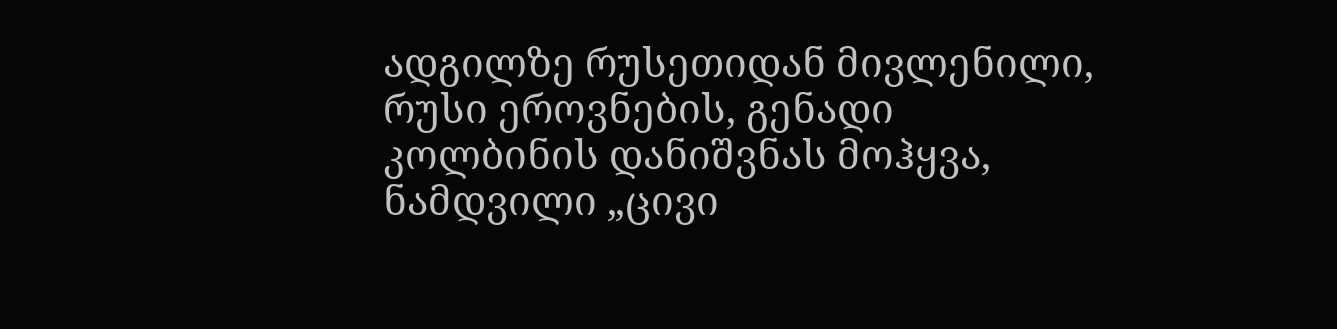ადგილზე რუსეთიდან მივლენილი, რუსი ეროვნების, გენადი კოლბინის დანიშვნას მოჰყვა, ნამდვილი „ცივი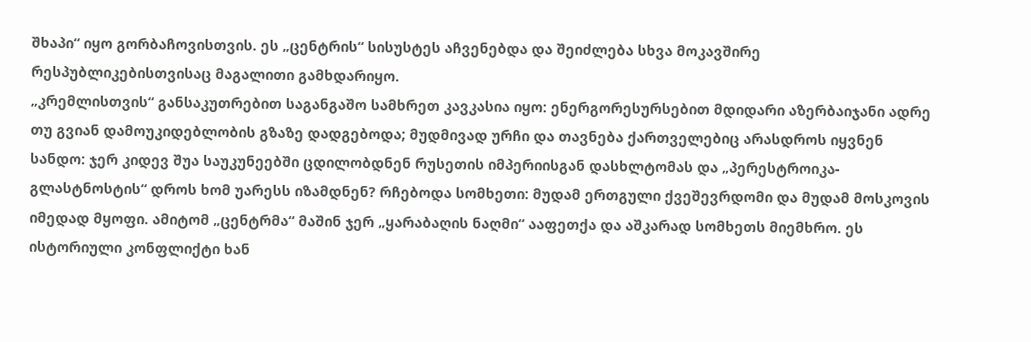შხაპი“ იყო გორბაჩოვისთვის. ეს „ცენტრის“ სისუსტეს აჩვენებდა და შეიძლება სხვა მოკავშირე რესპუბლიკებისთვისაც მაგალითი გამხდარიყო.
„კრემლისთვის“ განსაკუთრებით საგანგაშო სამხრეთ კავკასია იყო: ენერგორესურსებით მდიდარი აზერბაიჯანი ადრე თუ გვიან დამოუკიდებლობის გზაზე დადგებოდა; მუდმივად ურჩი და თავნება ქართველებიც არასდროს იყვნენ სანდო: ჯერ კიდევ შუა საუკუნეებში ცდილობდნენ რუსეთის იმპერიისგან დასხლტომას და „პერესტროიკა-გლასტნოსტის“ დროს ხომ უარესს იზამდნენ? რჩებოდა სომხეთი: მუდამ ერთგული ქვეშევრდომი და მუდამ მოსკოვის იმედად მყოფი. ამიტომ „ცენტრმა“ მაშინ ჯერ „ყარაბაღის ნაღმი“ ააფეთქა და აშკარად სომხეთს მიემხრო. ეს ისტორიული კონფლიქტი ხან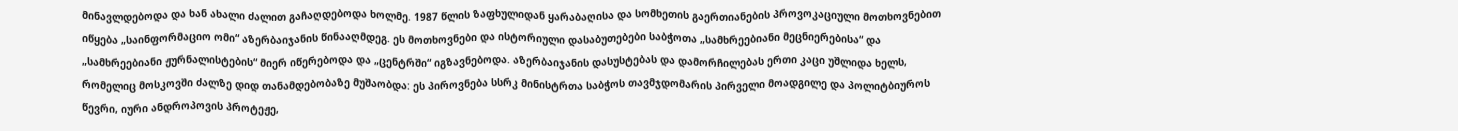მინავლდებოდა და ხან ახალი ძალით გაჩაღდებოდა ხოლმე. 1987 წლის ზაფხულიდან ყარაბაღისა და სომხეთის გაერთიანების პროვოკაციული მოთხოვნებით იწყება „საინფორმაციო ომი“ აზერბაიჯანის წინააღმდეგ. ეს მოთხოვნები და ისტორიული დასაბუთებები საბჭოთა „სამხრეებიანი მეცნიერებისა“ და „სამხრეებიანი ჟურნალისტების“ მიერ იწერებოდა და „ცენტრში“ იგზავნებოდა. აზერბაიჯანის დასუსტებას და დამორჩილებას ერთი კაცი უშლიდა ხელს, რომელიც მოსკოვში ძალზე დიდ თანამდებობაზე მუშაობდა: ეს პიროვნება სსრკ მინისტრთა საბჭოს თავმჯდომარის პირველი მოადგილე და პოლიტბიუროს წევრი, იური ანდროპოვის პროტეჟე,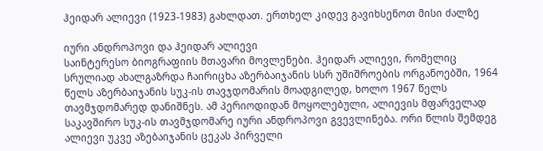ჰეიდარ ალიევი (1923-1983) გახლდათ. ერთხელ კიდევ გავიხსენოთ მისი ძალზე

იური ანდროპოვი და ჰეიდარ ალიევი
საინტერესო ბიოგრაფიის მთავარი მოვლენები. ჰეიდარ ალიევი, რომელიც სრულიად ახალგაზრდა ჩაირიცხა აზერბაიჯანის სსრ უშიშროების ორგანოებში, 1964 წელს აზერბაიჯანის სუკ-ის თავჯდომარის მოადგილედ, ხოლო 1967 წელს თავმჯდომარედ დანიშნეს. ამ პერიოდიდან მოყოლებული, ალიევის მფარველად საკავშირო სუკ-ის თავმჯდომარე იური ანდროპოვი გვევლინება. ორი წლის შემდეგ ალიევი უკვე აზებაიჯანის ცეკას პირველი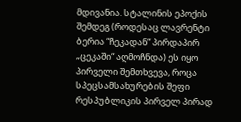მდივანია. სტალინის ეპოქის შემდეგ (როდესაც ლავრენტი ბერია “ჩეკადან“ პირდაპირ „ცეკაში“ აღმოჩნდა) ეს იყო პირველი შემთხვევა, როცა სპეცსამსახურების შეფი რესპუბლიკის პირველ პირად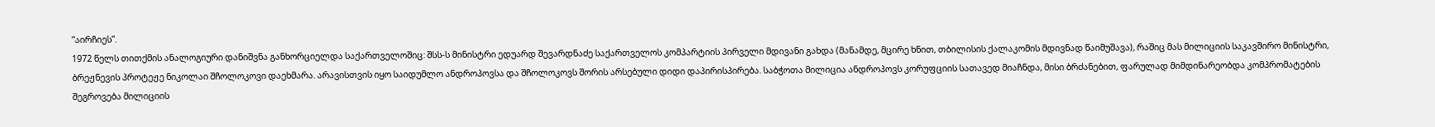“აირჩიეს”.
1972 წელს თითქმის ანალოგიური დანიშვნა განხორციელდა საქართველოშიც: შსს-ს მინისტრი ედუარდ შევარდნაძე საქართველოს კომპარტიის პირველი მდივანი გახდა (მანამდე, მცირე ხნით, თბილისის ქალაკომის მდივნად წაიმუშავა), რაშიც მას მილიციის საკავშირო მინისტრი, ბრეჟნევის პროტეჟე ნიკოლაი შჩოლოკოვი დაეხმარა. არავისთვის იყო საიდუმლო ანდროპოვსა და შჩოლოკოვს შორის არსებული დიდი დაპირისპირება. საბჭოთა მილიცია ანდროპოვს კორუფციის სათავედ მიაჩნდა, მისი ბრძანებით, ფარულად მიმდინარეობდა კომპრომატების შეგროვება მილიციის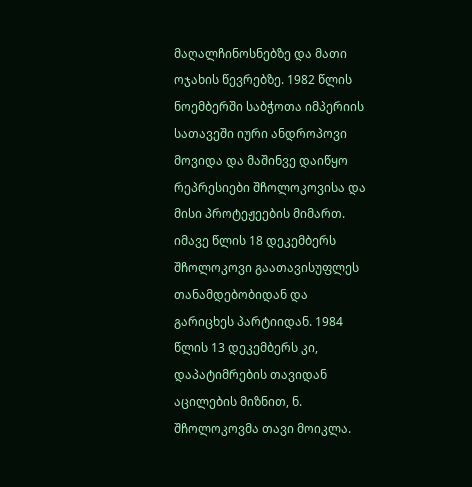მაღალჩინოსნებზე და მათი ოჯახის წევრებზე. 1982 წლის ნოემბერში საბჭოთა იმპერიის სათავეში იური ანდროპოვი მოვიდა და მაშინვე დაიწყო რეპრესიები შჩოლოკოვისა და მისი პროტეჟეების მიმართ. იმავე წლის 18 დეკემბერს შჩოლოკოვი გაათავისუფლეს თანამდებობიდან და გარიცხეს პარტიიდან. 1984 წლის 13 დეკემბერს კი, დაპატიმრების თავიდან აცილების მიზნით, ნ. შჩოლოკოვმა თავი მოიკლა.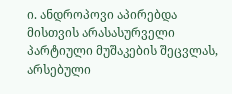ი. ანდროპოვი აპირებდა მისთვის არასასურველი პარტიული მუშაკების შეცვლას, არსებული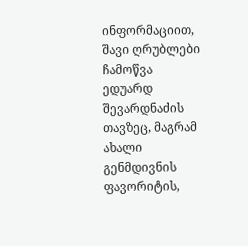ინფორმაციით, შავი ღრუბლები ჩამოწვა ედუარდ შევარდნაძის თავზეც, მაგრამ ახალი გენმდივნის ფავორიტის,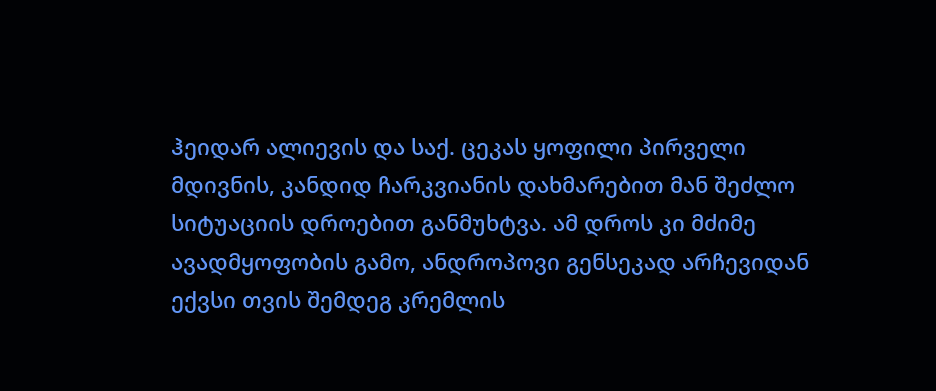ჰეიდარ ალიევის და საქ. ცეკას ყოფილი პირველი მდივნის, კანდიდ ჩარკვიანის დახმარებით მან შეძლო სიტუაციის დროებით განმუხტვა. ამ დროს კი მძიმე ავადმყოფობის გამო, ანდროპოვი გენსეკად არჩევიდან ექვსი თვის შემდეგ კრემლის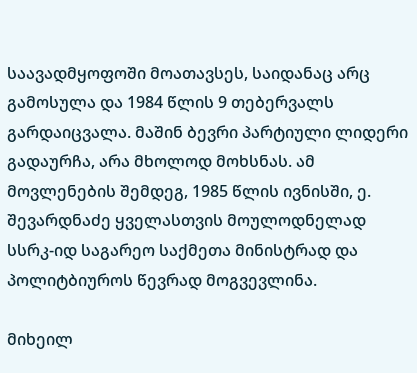საავადმყოფოში მოათავსეს, საიდანაც არც გამოსულა და 1984 წლის 9 თებერვალს გარდაიცვალა. მაშინ ბევრი პარტიული ლიდერი გადაურჩა, არა მხოლოდ მოხსნას. ამ მოვლენების შემდეგ, 1985 წლის ივნისში, ე. შევარდნაძე ყველასთვის მოულოდნელად სსრკ-იდ საგარეო საქმეთა მინისტრად და პოლიტბიუროს წევრად მოგვევლინა.

მიხეილ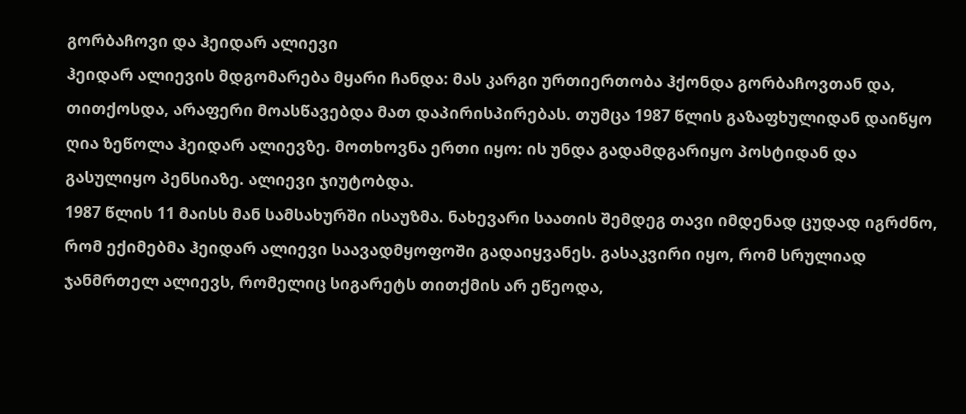გორბაჩოვი და ჰეიდარ ალიევი
ჰეიდარ ალიევის მდგომარება მყარი ჩანდა: მას კარგი ურთიერთობა ჰქონდა გორბაჩოვთან და, თითქოსდა, არაფერი მოასწავებდა მათ დაპირისპირებას. თუმცა 1987 წლის გაზაფხულიდან დაიწყო ღია ზეწოლა ჰეიდარ ალიევზე. მოთხოვნა ერთი იყო: ის უნდა გადამდგარიყო პოსტიდან და გასულიყო პენსიაზე. ალიევი ჯიუტობდა.
1987 წლის 11 მაისს მან სამსახურში ისაუზმა. ნახევარი საათის შემდეგ თავი იმდენად ცუდად იგრძნო, რომ ექიმებმა ჰეიდარ ალიევი საავადმყოფოში გადაიყვანეს. გასაკვირი იყო, რომ სრულიად ჯანმრთელ ალიევს, რომელიც სიგარეტს თითქმის არ ეწეოდა,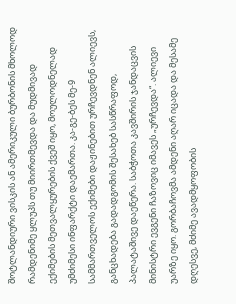შოტლანდიური ვისკის ან ამერიკული ბურბონის მხოლოდ რამდენიმე ყლუპს თუ მიირთმევდა და მუდმივად ექიმების მეთვალყურების ქვეშ იყო, მოულოდნელად უმძიმესი ინფარქტი დაემართა. კა-გე-ბეს მე-9 სამმართველოს ექიმები დაჟინებით ურჩევდნენ ალიევს, განცხადება გადადგომის შესახებ სასწრაფოდ, პალატაშივე დაეწერა. საბჭოთა კავშირის ჯანდაცვის მინისტრი ევგენი ჩაზოვიც იმავეს „ურჩევდა“. ალიევი უარზე იყო. გორბაჩოვმა ამდენი აღარ იცადა და მესამე დღესვე, მძიმე ავადმყოფობის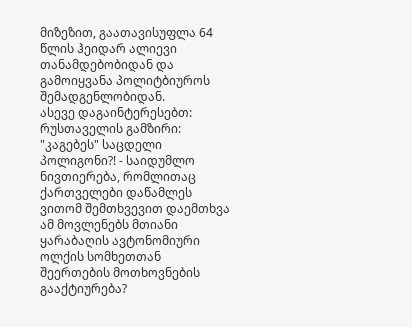მიზეზით, გაათავისუფლა 64 წლის ჰეიდარ ალიევი თანამდებობიდან და გამოიყვანა პოლიტბიუროს შემადგენლობიდან.
ასევე დაგაინტერესებთ: რუსთაველის გამზირი: "კაგებეს" საცდელი პოლიგონი?! - საიდუმლო ნივთიერება, რომლითაც ქართველები დაწამლეს
ვითომ შემთხვევით დაემთხვა ამ მოვლენებს მთიანი ყარაბაღის ავტონომიური ოლქის სომხეთთან შეერთების მოთხოვნების გააქტიურება?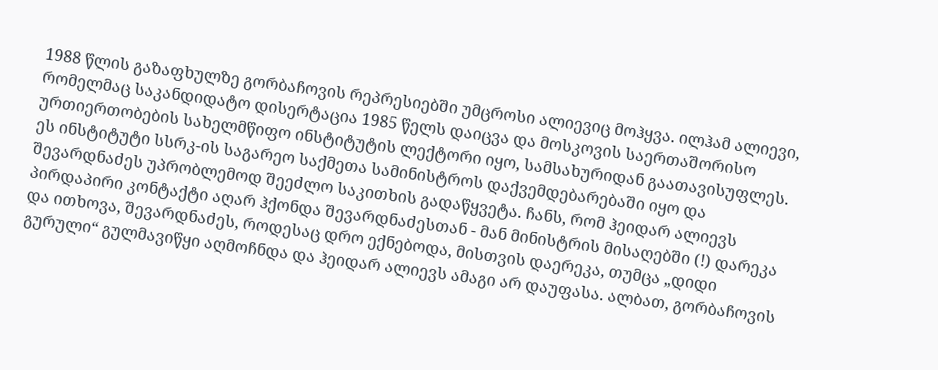1988 წლის გაზაფხულზე გორბაჩოვის რეპრესიებში უმცროსი ალიევიც მოჰყვა. ილჰამ ალიევი, რომელმაც საკანდიდატო დისერტაცია 1985 წელს დაიცვა და მოსკოვის საერთაშორისო ურთიერთობების სახელმწიფო ინსტიტუტის ლექტორი იყო, სამსახურიდან გაათავისუფლეს. ეს ინსტიტუტი სსრკ-ის საგარეო საქმეთა სამინისტროს დაქვემდებარებაში იყო და შევარდნაძეს უპრობლემოდ შეეძლო საკითხის გადაწყვეტა. ჩანს, რომ ჰეიდარ ალიევს პირდაპირი კონტაქტი აღარ ჰქონდა შევარდნაძესთან - მან მინისტრის მისაღებში (!) დარეკა და ითხოვა, შევარდნაძეს, როდესაც დრო ექნებოდა, მისთვის დაერეკა, თუმცა „დიდი გურული“ გულმავიწყი აღმოჩნდა და ჰეიდარ ალიევს ამაგი არ დაუფასა. ალბათ, გორბაჩოვის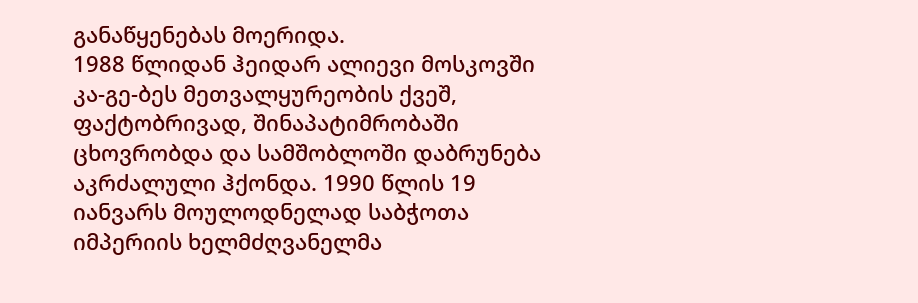განაწყენებას მოერიდა.
1988 წლიდან ჰეიდარ ალიევი მოსკოვში კა-გე-ბეს მეთვალყურეობის ქვეშ, ფაქტობრივად, შინაპატიმრობაში ცხოვრობდა და სამშობლოში დაბრუნება აკრძალული ჰქონდა. 1990 წლის 19 იანვარს მოულოდნელად საბჭოთა იმპერიის ხელმძღვანელმა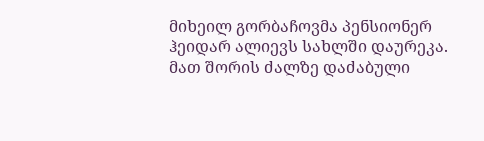მიხეილ გორბაჩოვმა პენსიონერ ჰეიდარ ალიევს სახლში დაურეკა. მათ შორის ძალზე დაძაბული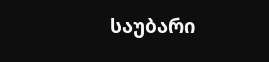საუბარი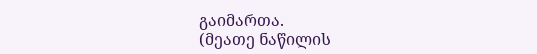გაიმართა.
(მეათე ნაწილის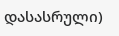დასასრული)